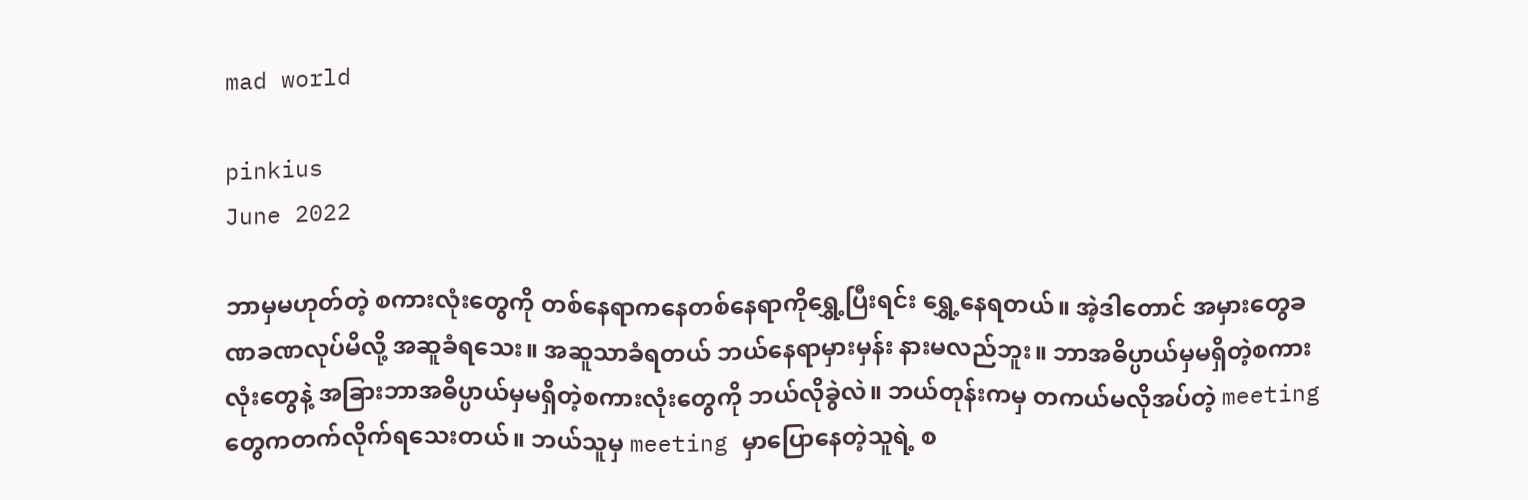mad world

pinkius
June 2022

ဘာမှမဟုတ်တဲ့ စကားလုံးတွေကို တစ်နေရာကနေတစ်နေရာကိုရွှေ့ပြီးရင်း ရွှေ့နေရတယ်။ အဲ့ဒါတောင် အမှားတွေခဏခဏလုပ်မိလို့ အဆူခံရသေး။ အဆူသာခံရတယ် ဘယ်နေရာမှားမှန်း နားမလည်ဘူး။ ဘာအဓိပ္ပာယ်မှမရှိတဲ့စကားလုံးတွေနဲ့ အခြားဘာအဓိပ္ပာယ်မှမရှိတဲ့စကားလုံးတွေကို ဘယ်လိုခွဲလဲ။ ဘယ်တုန်းကမှ တကယ်မလိုအပ်တဲ့ meeting တွေကတက်လိုက်ရသေးတယ်။ ဘယ်သူမှ meeting မှာပြောနေတဲ့သူရဲ့ စ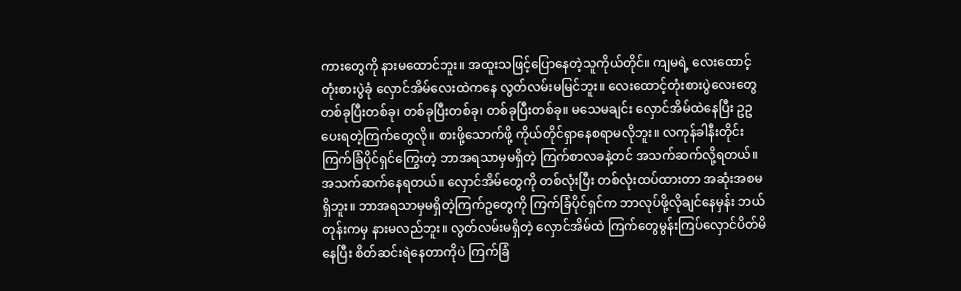ကားတွေကို နားမထောင်ဘူး။ အထူးသဖြင့်ပြောနေတဲ့သူကိုယ်တိုင်။ ကျမရဲ့ လေးထောင့်တုံးစားပွဲခုံ လှောင်အိမ်လေးထဲကနေ လွတ်လမ်းမမြင်ဘူး။ လေးထောင့်တုံးစားပွဲလေးတွေတစ်ခုပြီးတစ်ခု၊ တစ်ခုပြီးတစ်ခု၊ တစ်ခုပြီးတစ်ခု။ မသေမချင်း လှောင်အိမ်ထဲနေပြီး ဥဥပေးရတဲ့ကြက်တွေလို။ စားဖို့သောက်ဖို့ ကိုယ်တိုင်ရှာနေစရာမလိုဘူး။ လကုန်ခါနီးတိုင်း ကြက်ခြံပိုင်ရှင်ကြွေးတဲ့ ဘာအရသာမှမရှိတဲ့ ကြက်စာလခနဲ့တင် အသက်ဆက်လို့ရတယ်။ အသက်ဆက်နေရတယ်။ လှောင်အိမ်တွေကို တစ်လုံးပြီး တစ်လုံးထပ်ထားတာ အဆုံးအစမရှိဘူး။ ဘာအရသာမှမရှိတဲ့ကြက်ဥတွေကို ကြက်ခြံပိုင်ရှင်က ဘာလုပ်ဖို့လိုချင်နေမှန်း ဘယ်တုန်းကမှ နားမလည်ဘူး။ လွတ်လမ်းမရှိတဲ့ လှောင်အိမ်ထဲ ကြက်တွေမွန်းကြပ်လှောင်ပိတ်မိနေပြီး စိတ်ဆင်းရဲနေတာကိုပဲ ကြက်ခြံ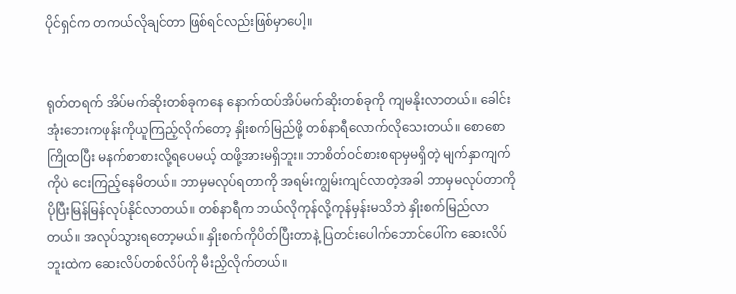ပိုင်ရှင်က တကယ်လိုချင်တာ ဖြစ်ရင်လည်းဖြစ်မှာပေါ့။


ရုတ်တရက် အိပ်မက်ဆိုးတစ်ခုကနေ နောက်ထပ်အိပ်မက်ဆိုးတစ်ခုကို ကျမနိုးလာတယ်။ ခေါင်းအုံးဘေးကဖုန်းကိုယူကြည့်လိုက်တော့ နှိုးစက်မြည်ဖို့ တစ်နာရီလောက်လိုသေးတယ်။ စောစောကြိုထပြီး မနက်စာစားလို့ရပေမယ့် ထဖို့အားမရှိဘူး။ ဘာစိတ်ဝင်စားစရာမှမရှိတဲ့ မျက်နှာကျက်ကိုပဲ ငေးကြည့်နေမိတယ်။ ဘာမှမလုပ်ရတာကို အရမ်းကျွမ်းကျင်လာတဲ့အခါ ဘာမှမလုပ်တာကို ပိုပြီးမြန်မြန်လုပ်နိုင်လာတယ်။ တစ်နာရီက ဘယ်လိုကုန်လို့ကုန်မှန်းမသိဘဲ နှိုးစက်မြည်လာတယ်။ အလုပ်သွားရတော့မယ်။ နှိုးစက်ကိုပိတ်ပြီးတာနဲ့ ပြတင်းပေါက်ဘောင်ပေါ်က ဆေးလိပ်ဘူးထဲက ဆေးလိပ်တစ်လိပ်ကို မီးညှိလိုက်တယ်။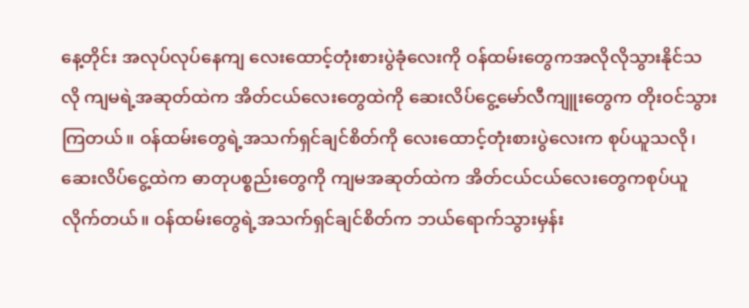နေ့တိုင်း အလုပ်လုပ်နေကျ လေးထောင့်တုံးစားပွဲခုံလေးကို ဝန်ထမ်းတွေကအလိုလိုသွားနိုင်သလို ကျမရဲ့အဆုတ်ထဲက အိတ်ငယ်လေးတွေထဲကို ဆေးလိပ်ငွေ့မော်လီကျူးတွေက တိုးဝင်သွားကြတယ်။ ဝန်ထမ်းတွေရဲ့အသက်ရှင်ချင်စိတ်ကို လေးထောင့်တုံးစားပွဲလေးက စုပ်ယူသလို၊ ဆေးလိပ်ငွေ့ထဲက ဓာတုပစ္စည်းတွေကို ကျမအဆုတ်ထဲက အိတ်ငယ်ငယ်လေးတွေကစုပ်ယူလိုက်တယ်။ ဝန်ထမ်းတွေရဲ့အသက်ရှင်ချင်စိတ်က ဘယ်ရောက်သွားမှန်း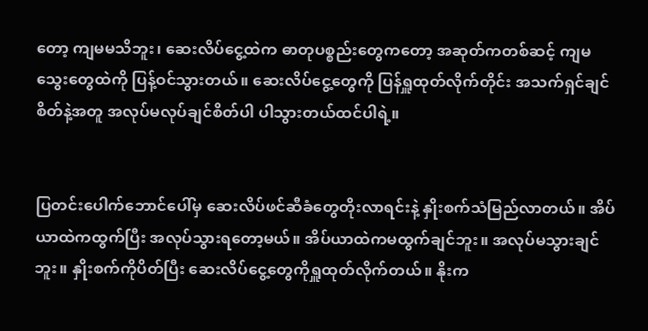တော့ ကျမမသိဘူး၊ ဆေးလိပ်ငွေ့ထဲက ဓာတုပစ္စည်းတွေကတော့ အဆုတ်ကတစ်ဆင့် ကျမသွေးတွေထဲကို ပြန့်ဝင်သွားတယ်။ ဆေးလိပ်ငွေ့တွေကို ပြန်ရှူထုတ်လိုက်တိုင်း အသက်ရှင်ချင်စိတ်နဲ့အတူ အလုပ်မလုပ်ချင်စိတ်ပါ ပါသွားတယ်ထင်ပါရဲ့။


ပြတင်းပေါက်ဘောင်ပေါ်မှ ဆေးလိပ်ဖင်ဆီခံတွေတိုးလာရင်းနဲ့ နှိုးစက်သံမြည်လာတယ်။ အိပ်ယာထဲကထွက်ပြီး အလုပ်သွားရတော့မယ်။ အိပ်ယာထဲကမထွက်ချင်ဘူး။ အလုပ်မသွားချင်ဘူး။ နှိုးစက်ကိုပိတ်ပြီး ဆေးလိပ်ငွေ့တွေကိုရှူထုတ်လိုက်တယ်။ နိုးက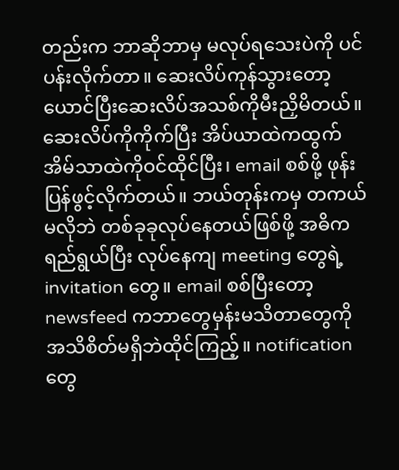တည်းက ဘာဆိုဘာမှ မလုပ်ရသေးပဲကို ပင်ပန်းလိုက်တာ။ ဆေးလိပ်ကုန်သွားတော့ ယောင်ပြီးဆေးလိပ်အသစ်ကိုမီးညှိမိတယ်။ ဆေးလိပ်ကိုကိုက်ပြီး အိပ်ယာထဲကထွက် အိမ်သာထဲကိုဝင်ထိုင်ပြီး၊ email စစ်ဖို့ ဖုန်းပြန်ဖွင့်လိုက်တယ်။ ဘယ်တုန်းကမှ တကယ်မလိုဘဲ တစ်ခုခုလုပ်နေတယ်ဖြစ်ဖို့ အဓိကရည်ရွယ်ပြီး လုပ်နေကျ meeting တွေရဲ့ invitation တွေ။ email စစ်ပြီးတော့ newsfeed ကဘာတွေမှန်းမသိတာတွေကို အသိစိတ်မရှိဘဲထိုင်ကြည့်။ notification တွေ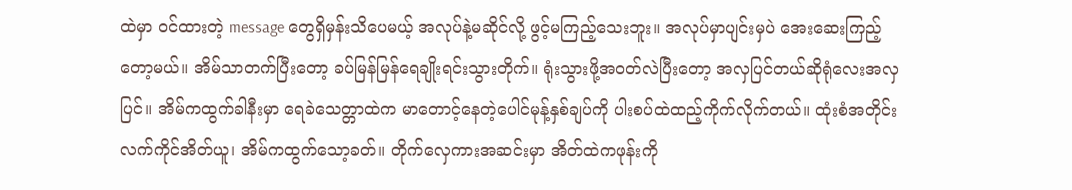ထဲမှာ ဝင်ထားတဲ့ message တွေရှိမှန်းသိပေမယ့် အလုပ်နဲ့မဆိုင်လို့ ဖွင့်မကြည့်သေးဘူး။ အလုပ်မှာပျင်းမှပဲ အေးဆေးကြည့်တော့မယ်။ အိမ်သာတက်ပြီးတော့ ခပ်မြန်မြန်ရေချိုးရင်းသွားတိုက်။ ရုံးသွားဖို့အဝတ်လဲပြီးတော့ အလှပြင်တယ်ဆိုရုံလေးအလှပြင်။ အိမ်ကထွက်ခါနီးမှာ ရေခဲသေတ္တာထဲက မာတောင့်နေတဲ့ပေါင်မုန့်နှစ်ချပ်ကို ပါးစပ်ထဲထည့်ကိုက်လိုက်တယ်။ ထုံးစံအတိုင်း လက်ကိုင်အိတ်ယူ၊ အိမ်ကထွက်သော့ခတ်။ တိုက်လှေကားအဆင်းမှာ အိတ်ထဲကဖုန်းကို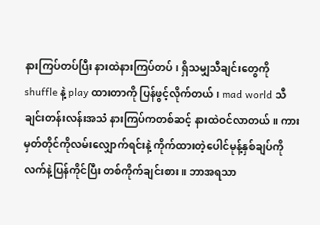နားကြပ်တပ်ပြီး နားထဲနားကြပ်တပ်၊ ရှိသမျှသီချင်းတွေကို shuffle နဲ့ play ထားတာကို ပြန်ဖွင့်လိုက်တယ်၊ mad world သီချင်းတန်းလန်းအသံ နားကြပ်ကတစ်ဆင့် နားထဲဝင်လာတယ်။ ကားမှတ်တိုင်ကိုလမ်းလျှောက်ရင်းနဲ့ ကိုက်ထားတဲ့ပေါင်မုန့်နှစ်ချပ်ကို လက်နဲ့ပြန်ကိုင်ပြီး တစ်ကိုက်ချင်းစား။ ဘာအရသာ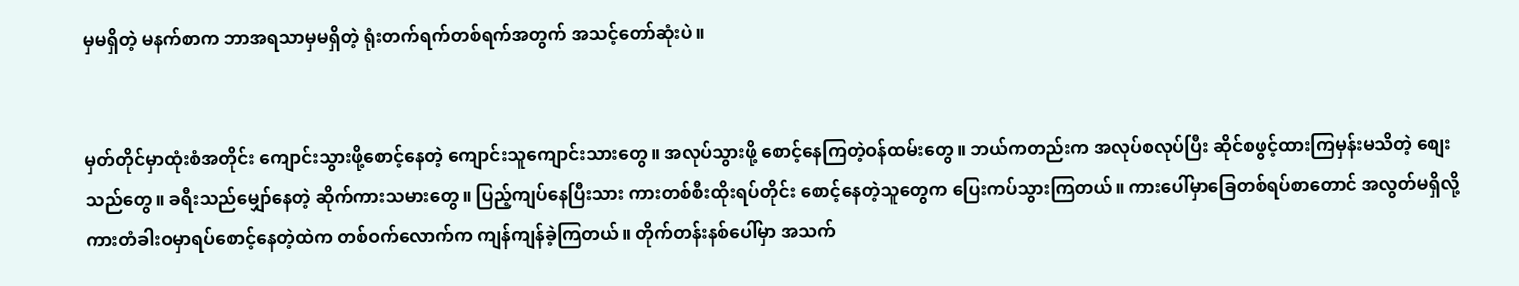မှမရှိတဲ့ မနက်စာက ဘာအရသာမှမရှိတဲ့ ရုံးတက်ရက်တစ်ရက်အတွက် အသင့်တော်ဆုံးပဲ။


မှတ်တိုင်မှာထုံးစံအတိုင်း ကျောင်းသွားဖို့စောင့်နေတဲ့ ကျောင်းသူကျောင်းသားတွေ။ အလုပ်သွားဖို့ စောင့်နေကြတဲ့ဝန်ထမ်းတွေ။ ဘယ်ကတည်းက အလုပ်စလုပ်ပြီး ဆိုင်စဖွင့်ထားကြမှန်းမသိတဲ့ စျေးသည်တွေ။ ခရီးသည်မျှော်နေတဲ့ ဆိုက်ကားသမားတွေ။ ပြည့်ကျပ်နေပြီးသား ကားတစ်စီးထိုးရပ်တိုင်း စောင့်နေတဲ့သူတွေက ပြေးကပ်သွားကြတယ်။ ကားပေါ်မှာခြေတစ်ရပ်စာတောင် အလွတ်မရှိလို့ ကားတံခါးဝမှာရပ်စောင့်နေတဲ့ထဲက တစ်ဝက်လောက်က ကျန်ကျန်ခဲ့ကြတယ်။ တိုက်တန်းနစ်ပေါ်မှာ အသက်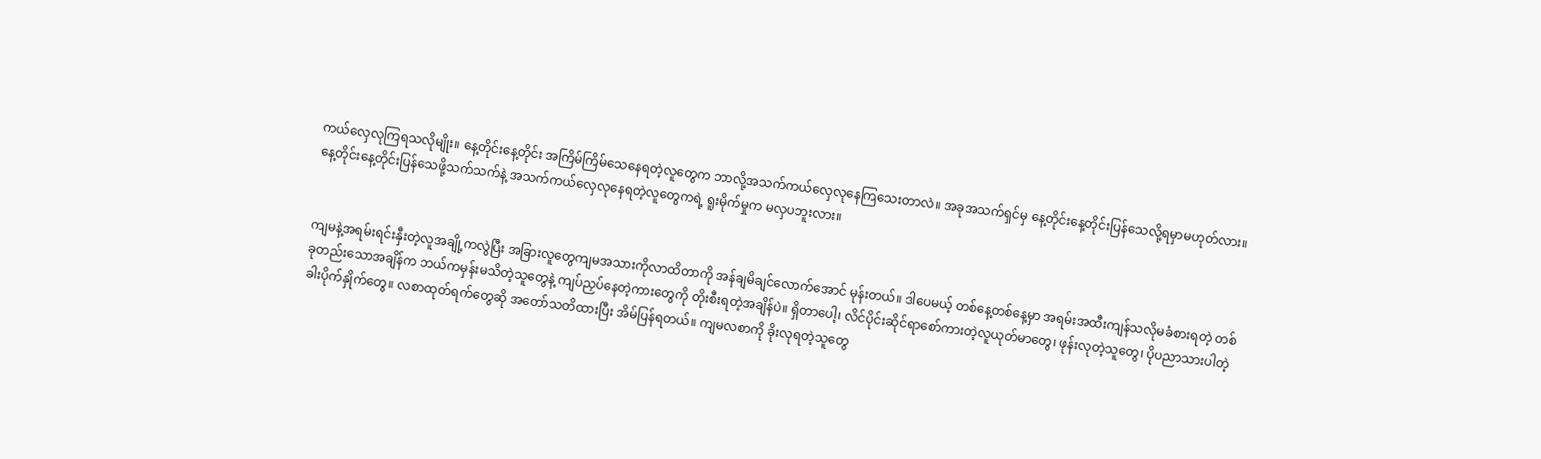ကယ်လှေလုကြရသလိုမျိုး။ နေ့တိုင်းနေ့တိုင်း အကြိမ်ကြိမ်သေနေရတဲ့လူတွေက ဘာလို့အသက်ကယ်လှေလုနေကြသေးတာလဲ။ အခုအသက်ရှင်မှ နေ့တိုင်းနေ့တိုင်းပြန်သေလို့ရမှာမဟုတ်လား။ နေ့တိုင်းနေ့တိုင်းပြန်သေဖို့သက်သက်နဲ့ အသက်ကယ်လှေလုနေရတဲ့လူတွေကရဲ့ ရူးမိုက်မှုက မလှပဘူးလား။


ကျမနဲ့အရမ်းရင်းနှီးတဲ့လူအချို့ကလွဲပြီး အခြားလူတွေကျမအသားကိုလာထိတာကို အန်ချမိချင်လောက်အောင် မုန်းတယ်။ ဒါပေမယ့် တစ်နေ့တစ်နေ့မှာ အရမ်းအထီးကျန်သလိုမခံစားရတဲ့ တစ်ခုတည်းသောအချိန်က ဘယ်ကမှန်းမသိတဲ့သူတွေနဲ့ ကျပ်ညှပ်နေတဲ့ကားတွေကို တိုးစီးရတဲ့အချိန်ပဲ။ ရှိတာပေါ့၊ လိင်ပိုင်းဆိုင်ရာစော်ကားတဲ့လူယုတ်မာတွေ၊ ဖုန်းလုတဲ့သူတွေ၊ ပိုပညာသားပါတဲ့ ခါးပိုက်နှိုက်တွေ။ လစာထုတ်ရက်တွေဆို အတော်သတိထားပြီး အိမ်ပြန်ရတယ်။ ကျမလစာကို ခိုးလုရတဲ့သူတွေ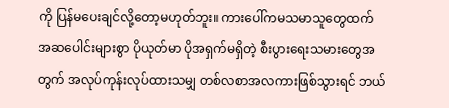ကို ပြန်မပေးချင်လို့တော့မဟုတ်ဘူး။ ကားပေါ်ကမသမာသူတွေထက် အဆပေါင်းများစွာ ပိုယုတ်မာ ပိုအရှက်မရှိတဲ့ စီးပွားရေးသမားတွေအတွက် အလုပ်ကုန်းလုပ်ထားသမျှ တစ်လစာအလကားဖြစ်သွားရင် ဘယ်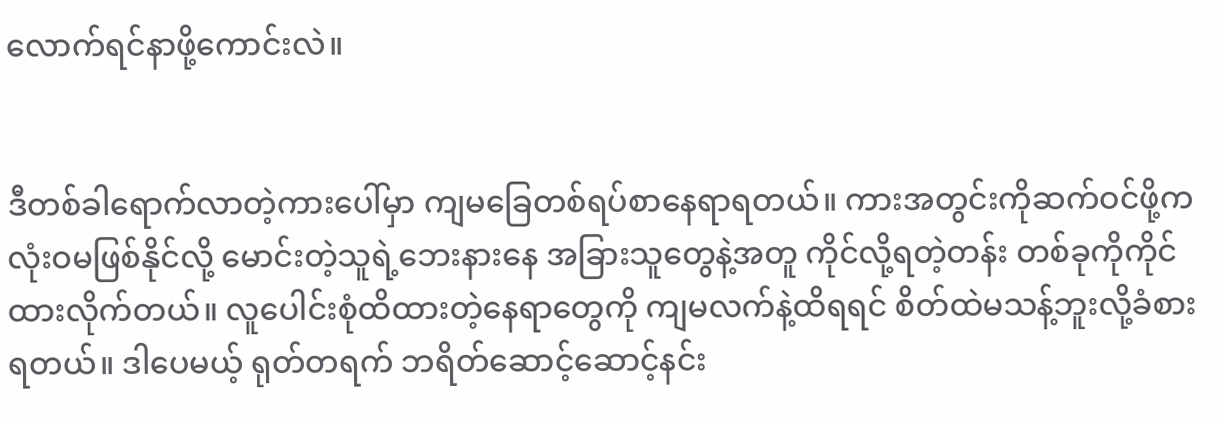လောက်ရင်နာဖို့ကောင်းလဲ။


ဒီတစ်ခါရောက်လာတဲ့ကားပေါ်မှာ ကျမခြေတစ်ရပ်စာနေရာရတယ်။ ကားအတွင်းကိုဆက်ဝင်ဖို့က လုံးဝမဖြစ်နိုင်လို့ မောင်းတဲ့သူရဲ့ဘေးနားနေ အခြားသူတွေနဲ့အတူ ကိုင်လို့ရတဲ့တန်း တစ်ခုကိုကိုင်ထားလိုက်တယ်။ လူပေါင်းစုံထိထားတဲ့နေရာတွေကို ကျမလက်နဲ့ထိရရင် စိတ်ထဲမသန့်ဘူးလို့ခံစားရတယ်။ ဒါပေမယ့် ရုတ်တရက် ဘရိတ်ဆောင့်ဆောင့်နင်း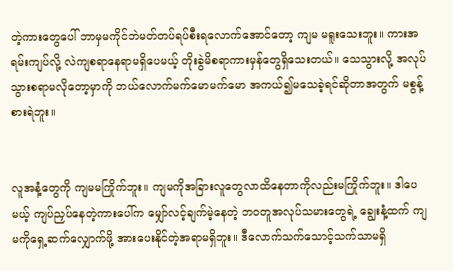တဲ့ကားတွေပေါ် ဘာမှမကိုင်ဘဲမတ်တပ်ရပ်စီးရလောက်အောင်တော့ ကျမ မရူးသေးဘူး။ ကားအရမ်းကျပ်လို့ လဲကျစရာနေရာမရှိပေမယ့် တိုးခွဲမိစရာကားမှန်တွေရှိသေးတယ်။ သေသွားလို့ အလုပ်သွားစရာမလိုတော့မှာကို ဘယ်လောက်မက်မောမက်မော အကယ်၍မသေခဲ့ရင်ဆိုတာအတွက် မစွန့်စားရဲဘူး။


လူအနံ့တွေကို ကျမမကြိုက်ဘူး။ ကျမကိုအခြားလူတွေလာထိနေတာကိုလည်းမကြိုက်ဘူး။ ဒါပေမယ့် ကျပ်ညှပ်နေတဲ့ကားပေါ်က မျှော်လင့်ချက်မဲ့နေတဲ့ ဘဝတူအလုပ်သမားတွေရဲ့ ချွေးနံ့ထက် ကျမကိုရှေ့ဆက်လျှောက်ဖို့ အားပေးနိုင်တဲ့အရာမရှိဘူး။ ဒီလောက်သက်သောင့်သက်သာမရှိ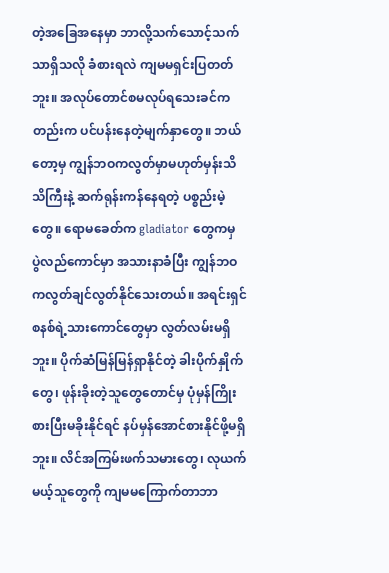တဲ့အခြေအနေမှာ ဘာလို့သက်သောင့်သက်သာရှိသလို ခံစားရလဲ ကျမမရှင်းပြတတ်ဘူး။ အလုပ်တောင်စမလုပ်ရသေးခင်ကတည်းက ပင်ပန်းနေတဲ့မျက်နှာတွေ။ ဘယ်တော့မှ ကျွန်ဘဝကလွတ်မှာမဟုတ်မှန်းသိသိကြီးနဲ့ ဆက်ရုန်းကန်နေရတဲ့ ပစ္စည်းမဲ့တွေ။ ရောမခေတ်က gladiator တွေကမှ ပွဲလည်ကောင်မှာ အသားနာခံပြီး ကျွန်ဘဝကလွတ်ချင်လွတ်နိုင်သေးတယ်။ အရင်းရှင်စနစ်ရဲ့သားကောင်တွေမှာ လွတ်လမ်းမရှိဘူး။ ပိုက်ဆံမြန်မြန်ရှာနိုင်တဲ့ ခါးပိုက်နှိုက်တွေ၊ ဖုန်းခိုးတဲ့သူတွေတောင်မှ ပုံမှန်ကြိုးစားပြီးမခိုးနိုင်ရင် နပ်မှန်အောင်စားနိုင်ဖို့မရှိဘူး။ လိင်အကြမ်းဖက်သမားတွေ၊ လုယက်မယ့်သူတွေကို ကျမမကြောက်တာဘာ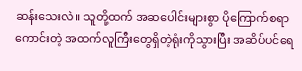ဆန်းသေးလဲ။ သူတို့ထက် အဆပေါင်းများစွာ ပိုကြောက်စရာကောင်းတဲ့ အထက်လူကြီးတွေရှိတဲ့ရုံးကိုသွားပြီး အဆိပ်ပင်ရေ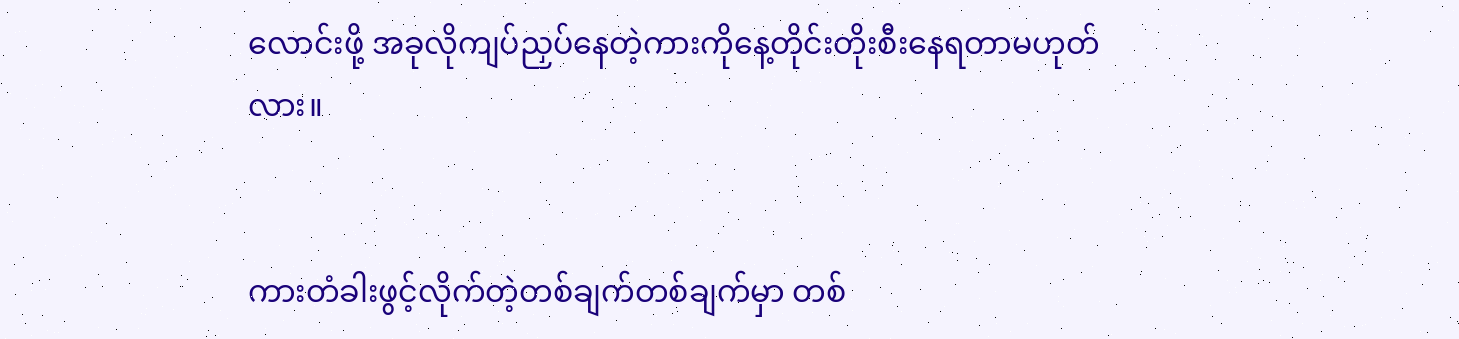လောင်းဖို့ အခုလိုကျပ်ညှပ်နေတဲ့ကားကိုနေ့တိုင်းတိုးစီးနေရတာမဟုတ်လား။


ကားတံခါးဖွင့်လိုက်တဲ့တစ်ချက်တစ်ချက်မှာ တစ်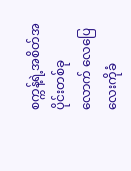စက္ကန့်ရဲ့အစိတ်အပိုင်းတစ်ခုလောက် လေပြေလေးကိုခံ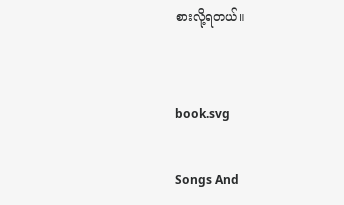စားလို့ရတယ်။


book.svg

Songs And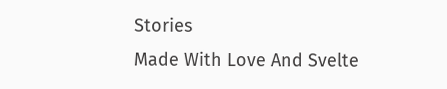Stories
Made With Love And Svelte